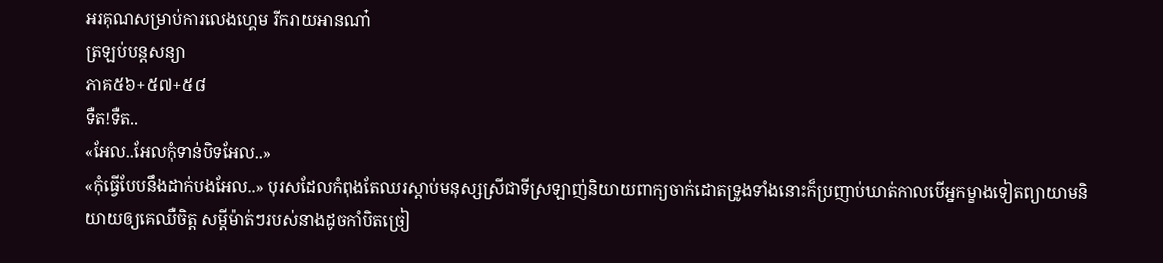អរគុណសម្រាប់ការលេងហ្គេម រីករាយអានណា៎
ត្រឡប់បន្តសន្យា
ភាគ៥៦+៥៧+៥៨
ទឺត!ទឺត..
«អែល..អែលកុំទាន់បិទអែល..»
«កុំធ្វើបែបនឹងដាក់បងអែល..» បុរសដែលកំពុងតែឈរស្ដាប់មនុស្សស្រីជាទីស្រឡាញ់និយាយពាក្យចាក់ដោតទ្រូងទាំងនោះក៏ប្រញាប់ឃាត់កាលបើអ្នកម្ខាងទៀតព្យាយាមនិយាយឲ្យគេឈឺចិត្ត សម្ដីម៉ាត់ៗរបស់នាងដូចកាំបិតច្រៀ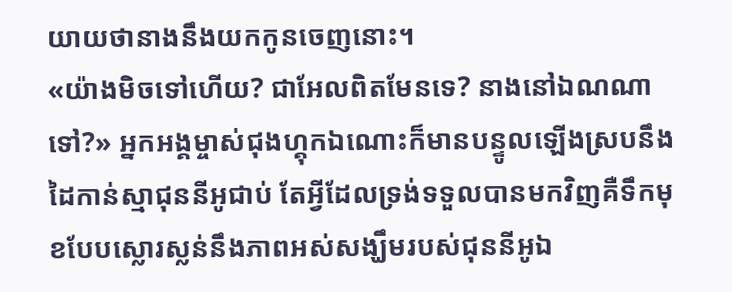យាយថានាងនឹងយកកូនចេញនោះ។
«យ៉ាងមិចទៅហើយ? ជាអែលពិតមែនទេ? នាងនៅឯណណាទៅ?» អ្នកអង្គម្ចាស់ជុងហ្គុកឯណោះក៏មានបន្ទូលឡើងស្របនឹងដៃកាន់ស្មាជុននីអូជាប់ តែអ្វីដែលទ្រង់ទទួលបានមកវិញគឺទឹកមុខបែបស្លោរស្លន់នឹងភាពអស់សង្ឃឹមរបស់ជុននីអូឯ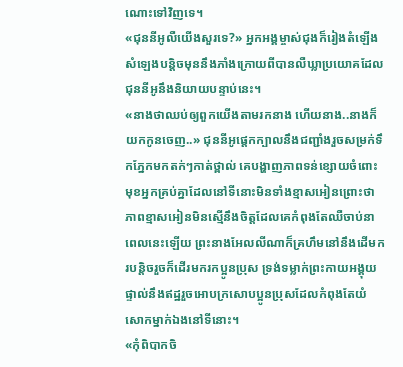ណោះទៅវិញទេ។
«ជុននីអូលឺយើងសួរទេ?» អ្នកអង្គម្ចាស់ជុងក៏រៀងតំឡើងសំឡេងបន្តិចមុននឹងភាំងក្រោយពីបានលឺឃ្លាប្រយោគដែលជុននីអូនឹងនិយាយបន្ទាប់នេះ។
«នាងថាឈប់ឲ្យពួកយើងតាមរកនាង ហើយនាង..នាងក៏យកកូនចេញ..» ជុននីអូផ្ដេកក្បាលនឹងជញ្ជាំងរួចសម្រក់ទឹកភ្នែកមកតក់ៗកាត់ថ្ពាល់ គេបង្ហាញភាពទន់ខ្សោយចំពោះមុខអ្នកគ្រប់គ្នាដែលនៅទីនោះមិនទាំងខ្មាសអៀនព្រោះថាភាពខ្មាសអៀនមិនស្មើនឹងចិត្តដែលគេកំពុងតែឈឺចាប់នាពេលនេះឡើយ ព្រះនាងអែលលីណាក៏គ្រហឹមនៅនឹងដើមករបន្តិចរួចក៏ដើរមករកប្អូនប្រុស ទ្រង់ទម្លាក់ព្រះកាយអង្គុយផ្ទាល់នឹងឥដ្ឋរួចអោបក្រសោបប្អូនប្រុសដែលកំពុងតែយំសោកម្នាក់ឯងនៅទីនោះ។
«កុំពិបាកចិ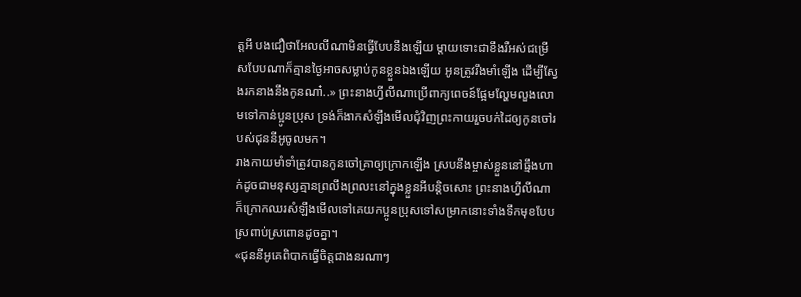ត្តអី បងជឿថាអែលលីណាមិនធ្វើបែបនឹងឡើយ ម្ដាយទោះជាខឹងរឺអស់ជម្រើសបែបណាក៏គ្មានថ្ងៃអាចសម្លាប់កូនខ្លួនឯងឡើយ អូនត្រូវរឹងមាំឡើង ដើម្បីស្វែងរកនាងនឹងកូនណា៎..» ព្រះនាងហ្វីលីណាប្រើពាក្យពេចន៍ផ្អែមល្ហែមលួងលោមទៅកាន់ប្អូនប្រុស ទ្រង់ក៏ងាកសំឡឹងមើលជុំវិញព្រះកាយរួចបក់ដៃឲ្យកូនចៅរបស់ជុននីអូចូលមក។
រាងកាយមាំទាំត្រូវបានកូនចៅគ្រាឲ្យក្រោកឡើង ស្របនឹងម្ចាស់ខ្លួននៅធ្មឹងហាក់ដូចជាមនុស្សគ្មានព្រលឹងព្រលះនៅក្នុងខ្លួនអីបន្តិចសោះ ព្រះនាងហ្វីលីណាក៏ក្រោកឈរសំឡឹងមើលទៅគេយកប្អូនប្រុសទៅសម្រាកនោះទាំងទឹកមុខបែបស្រពាប់ស្រពោនដូចគ្នា។
«ជុននីអូគេពិបាកធ្វើចិត្តជាងនរណាៗ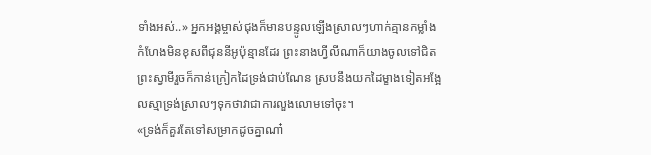ទាំងអស់..» អ្នកអង្គម្ចាស់ជុងក៏មានបន្ទូលឡើងស្រាលៗហាក់គ្មានកម្លាំងកំហែងមិនខុសពីជុននីអូប៉ុន្មានដែរ ព្រះនាងហ្វីលីណាក៏យាងចូលទៅជិតព្រះស្វាមីរួចក៏កាន់ក្រៀកដៃទ្រង់ជាប់ណែន ស្របនឹងយកដៃម្ខាងទៀតអង្អែលស្មាទ្រង់ស្រាលៗទុកថាវាជាការលួងលោមទៅចុះ។
«ទ្រង់ក៏គួរតែទៅសម្រាកដូចគ្នាណា៎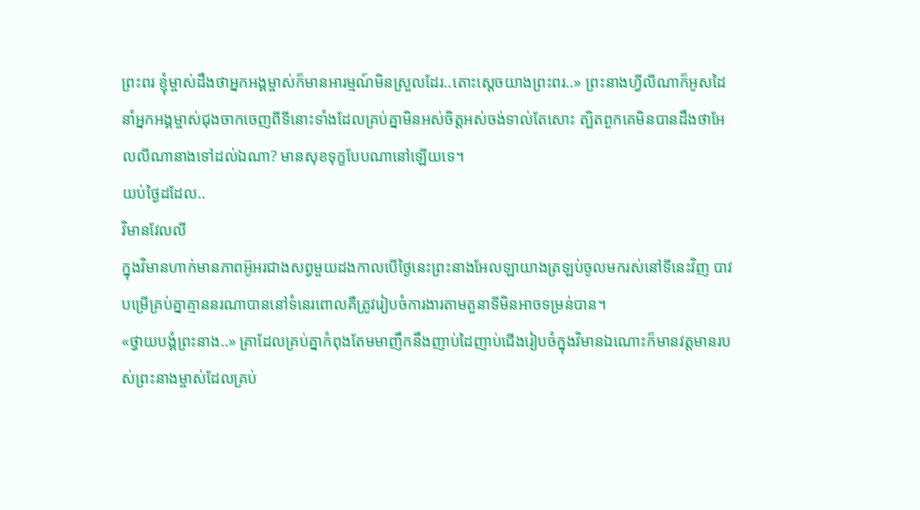ព្រះពរ ខ្ញុំម្ចាស់ដឹងថាអ្នកអង្គម្ចាស់ក៏មានអារម្មណ៍មិនស្រួលដែរ..តោះស្ដេចយាងព្រះពរ..» ព្រះនាងហ្វីលីណាក៏អូសដៃនាំអ្នកអង្គម្ចាស់ជុងចាកចេញពីទីនោះទាំងដែលគ្រប់គ្នាមិនអស់ចិត្តអស់ចង់ទាល់តែសោះ ត្បិតពួកគេមិនបានដឹងថាអែលលីណានាងទៅដល់ឯណា? មានសុខទុក្ខបែបណានៅឡើយទេ។
យប់ថ្ងៃដដែល..
វិមានវែលលី
ក្នុងវិមានហាក់មានភាពអ៊ូអរជាងសព្វមួយដងកាលបើថ្ងៃនេះព្រះនាងអែលឡាយាងត្រឡប់ចូលមករស់នៅទីនេះវិញ បាវបម្រើគ្រប់គ្នាគ្មាននរណាបាននៅទំនេរពោលគឺត្រូវរៀបចំការងារតាមតួនាទីមិនអាចទម្រន់បាន។
«ថ្វាយបង្គំព្រះនាង..» គ្រាដែលគ្រប់គ្នាកំពុងតែមមាញឹកនឹងញាប់ដៃញាប់ជើងរៀបចំក្នុងវិមានឯណោះក៏មានវត្តមានរបស់ព្រះនាងម្ចាស់ដែលគ្រប់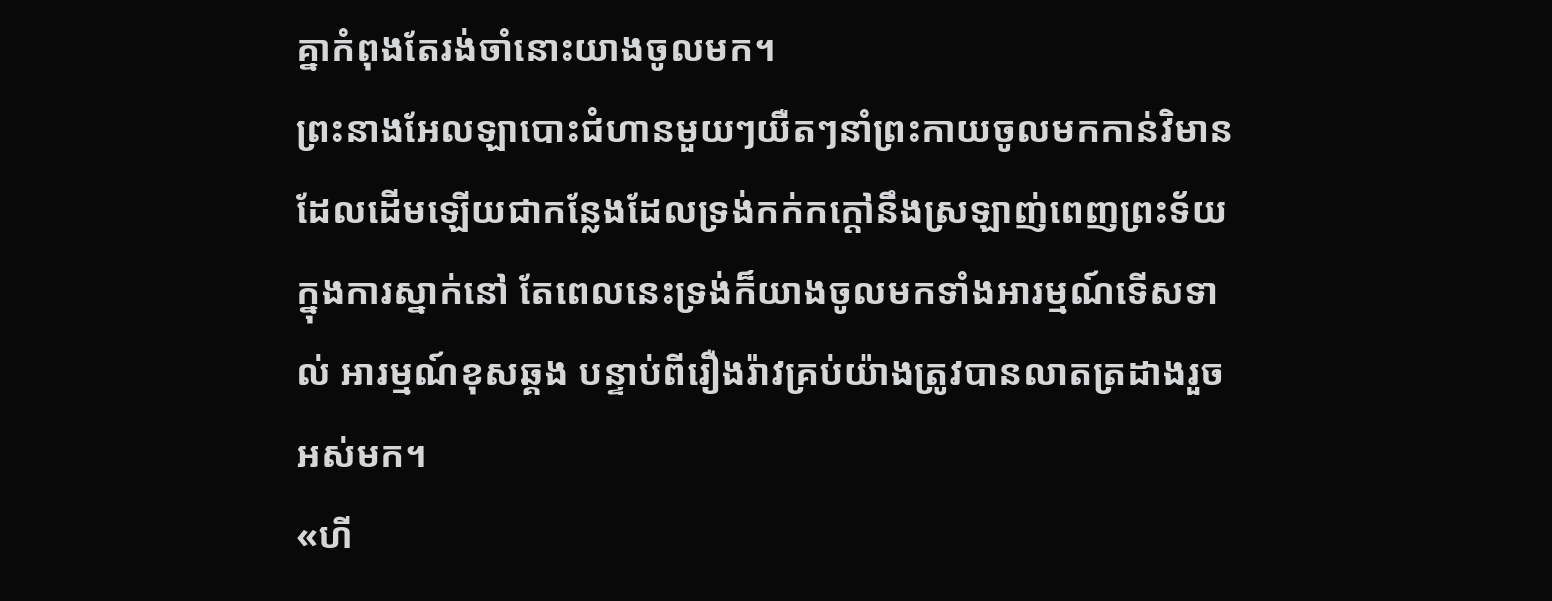គ្នាកំពុងតែរង់ចាំនោះយាងចូលមក។
ព្រះនាងអែលឡាបោះជំហានមួយៗយឺតៗនាំព្រះកាយចូលមកកាន់វិមានដែលដើមឡើយជាកន្លែងដែលទ្រង់កក់កក្ដៅនឹងស្រឡាញ់ពេញព្រះទ័យក្នុងការស្នាក់នៅ តែពេលនេះទ្រង់ក៏យាងចូលមកទាំងអារម្មណ៍ទើសទាល់ អារម្មណ៍ខុសឆ្គង បន្ទាប់ពីរឿងរ៉ាវគ្រប់យ៉ាងត្រូវបានលាតត្រដាងរួចអស់មក។
«ហី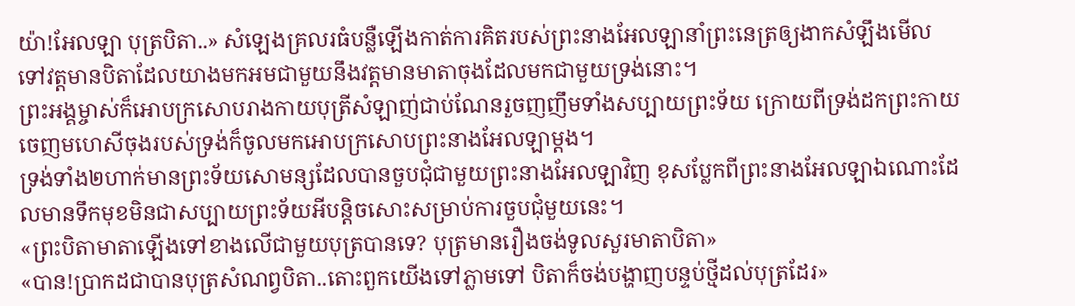យ៉ា!អែលឡា បុត្របិតា..» សំឡេងគ្រលរធំបន្លឺឡើងកាត់ការគិតរបស់ព្រះនាងអែលឡានាំព្រះនេត្រឲ្យងាកសំឡឹងមើលទៅវត្តមានបិតាដែលយាងមកអមជាមួយនឹងវត្តមានមាតាចុងដែលមកជាមួយទ្រង់នោះ។
ព្រះអង្គម្ចាស់ក៏អោបក្រសោបរាងកាយបុត្រីសំឡាញ់ជាប់ណែនរួចញញឹមទាំងសប្បាយព្រះទ័យ ក្រោយពីទ្រង់ដកព្រះកាយចេញមហេសីចុងរបស់ទ្រង់ក៏ចូលមកអោបក្រសោបព្រះនាងអែលឡាម្ដង។
ទ្រង់ទាំង២ហាក់មានព្រះទ័យសោមន្សដែលបានចួបជុំជាមួយព្រះនាងអែលឡាវិញ ខុសប្លែកពីព្រះនាងអែលឡាឯណោះដែលមានទឹកមុខមិនជាសប្បាយព្រះទ័យអីបន្តិចសោះសម្រាប់ការចួបជុំមួយនេះ។
«ព្រះបិតាមាតាឡើងទៅខាងលើជាមួយបុត្របានទេ? បុត្រមានរឿងចង់ទូលសួរមាតាបិតា»
«បាន!ប្រាកដជាបានបុត្រសំណព្វបិតា..តោះពួកយើងទៅភ្លាមទៅ បិតាក៏ចង់បង្ហាញបន្ទប់ថ្មីដល់បុត្រដែរ»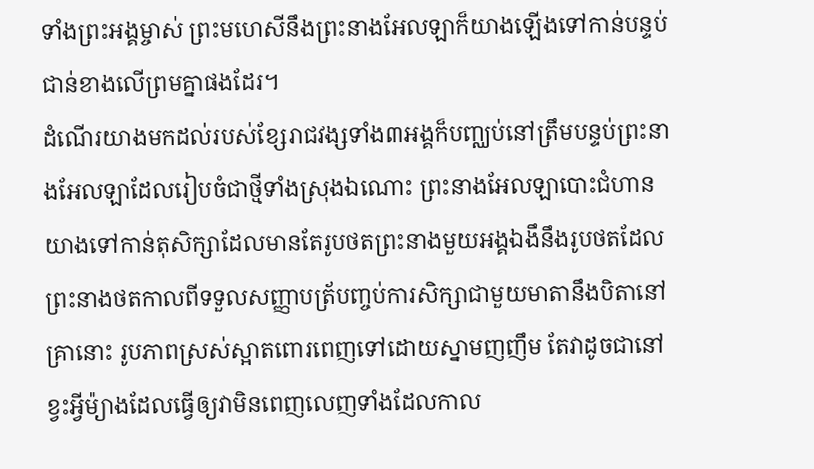ទាំងព្រះអង្គម្ចាស់ ព្រះមហេសីនឹងព្រះនាងអែលឡាក៏យាងឡើងទៅកាន់បន្ទប់ជាន់ខាងលើព្រមគ្នាផងដែរ។
ដំណើរយាងមកដល់របស់ខ្សែរាជវង្សទាំង៣អង្គក៏បញ្ឈប់នៅត្រឹមបន្ទប់ព្រះនាងអែលឡាដែលរៀបចំជាថ្មីទាំងស្រុងឯណោះ ព្រះនាងអែលឡាបោះជំហានយាងទៅកាន់តុសិក្សាដែលមានតែរូបថតព្រះនាងមួយអង្គឯងឹនឹងរូបថតដែលព្រះនាងថតកាលពីទទួលសញ្ញាបត្រ័បញ្ចប់ការសិក្សាជាមួយមាតានឹងបិតានៅគ្រានោះ រូបភាពស្រស់ស្អាតពោរពេញទៅដោយស្នាមញញឹម តែវាដូចជានៅខ្វះអ្វីម៉្យាងដែលធ្វើឲ្យវាមិនពេញលេញទាំងដែលកាល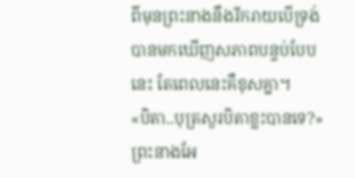ពីមុនព្រះនាងនឹងរីករាយបើទ្រង់បានមកឃើញសភាពបន្ទប់បែបនេះ តែពេលនេះគឺខុសគ្នា។
«បិតា..បុត្រសួរបិតាខ្លះបានទេ?» ព្រះនាងអែ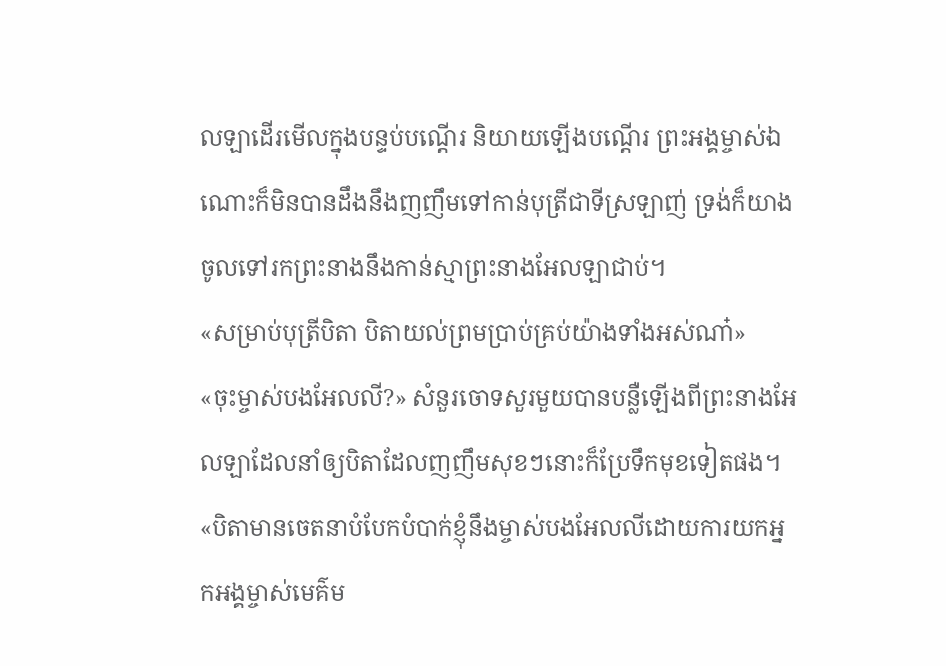លឡាដើរមើលក្នុងបន្ទប់បណ្ដើរ និយាយឡើងបណ្ដើរ ព្រះអង្គម្ចាស់ឯណោះក៏មិនបានដឹងនឹងញញឹមទៅកាន់បុត្រីជាទីស្រឡាញ់ ទ្រង់ក៏យាងចូលទៅរកព្រះនាងនឹងកាន់ស្មាព្រះនាងអែលឡាជាប់។
«សម្រាប់បុត្រីបិតា បិតាយល់ព្រមប្រាប់គ្រប់យ៉ាងទាំងអស់ណា៎»
«ចុះម្ចាស់បងអែលលី?» សំនួរចោទសួរមួយបានបន្លឺឡើងពីព្រះនាងអែលឡាដែលនាំឲ្យបិតាដែលញញឹមសុខៗនោះក៏ប្រែទឹកមុខទៀតផង។
«បិតាមានចេតនាបំបែកបំបាក់ខ្ញុំនឹងម្ចាស់បងអែលលីដោយការយកអ្នកអង្គម្ចាស់មេគ៌ម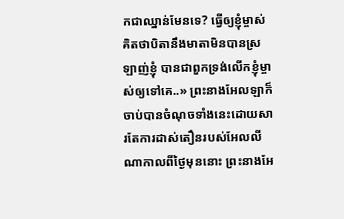កជាឈ្នាន់មែនទេ? ធ្វើឲ្យខ្ញុំម្ចាស់គិតថាបិតានឹងមាតាមិនបានស្រឡាញ់ខ្ញុំ បានជាពួកទ្រង់លើកខ្ញុំម្ចាស់ឲ្យទៅគេ..» ព្រះនាងអែលឡាក៏ចាប់បានចំណុចទាំងនេះដោយសារតែការដាស់តឿនរបស់អែលលីណាកាលពីថ្ងៃមុននោះ ព្រះនាងអែ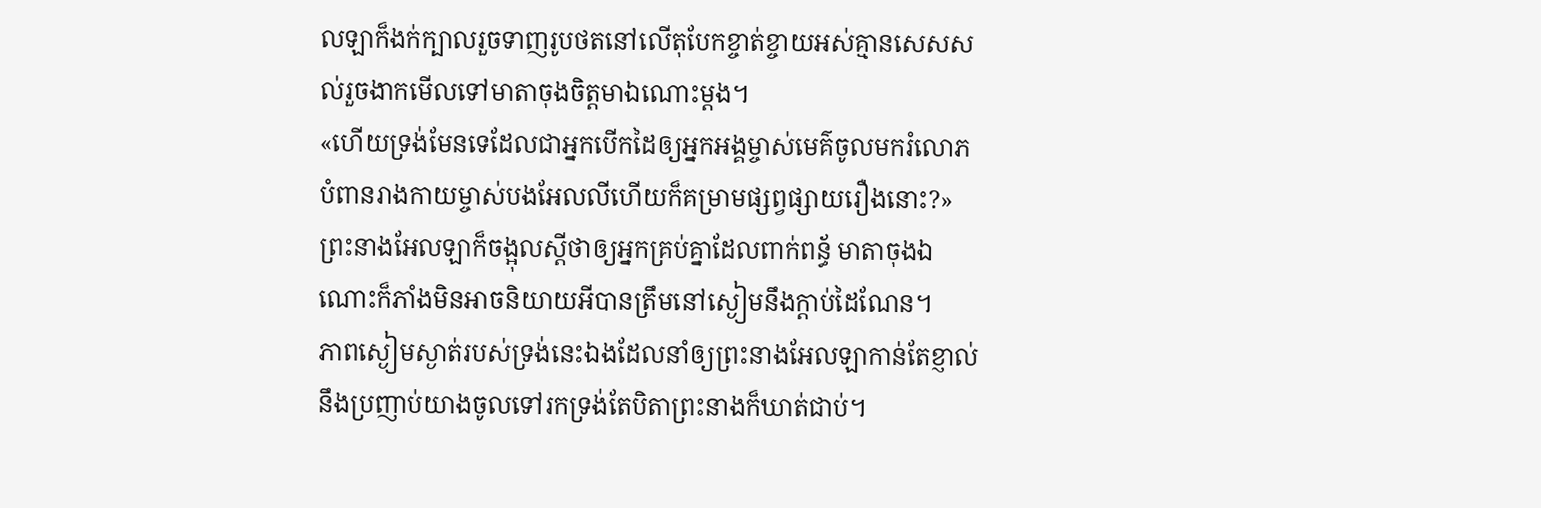លឡាក៏ងក់ក្បាលរួចទាញរូបថតនៅលើតុបែកខ្ចាត់ខ្ចាយអស់គ្មានសេសសល់រួចងាកមើលទៅមាតាចុងចិត្តមាឯណោះម្ដង។
«ហើយទ្រង់មែនទេដែលជាអ្នកបើកដៃឲ្យអ្នកអង្គម្ចាស់មេគ៌ចូលមករំលោភបំពានរាងកាយម្ចាស់បងអែលលីហើយក៏គម្រាមផ្សព្វផ្សាយរឿងនោះ?» ព្រះនាងអែលឡាក៏ចង្អុលស្ដីថាឲ្យអ្នកគ្រប់គ្នាដែលពាក់ពន្ធ័ មាតាចុងឯណោះក៏ភាំងមិនអាចនិយាយអីបានត្រឹមនៅស្ងៀមនឹងក្ដាប់ដៃណែន។
ភាពស្ងៀមស្ងាត់របស់ទ្រង់នេះឯងដែលនាំឲ្យព្រះនាងអែលឡាកាន់តែខ្ញាល់នឹងប្រញាប់យាងចូលទៅរកទ្រង់តែបិតាព្រះនាងក៏ឃាត់ជាប់។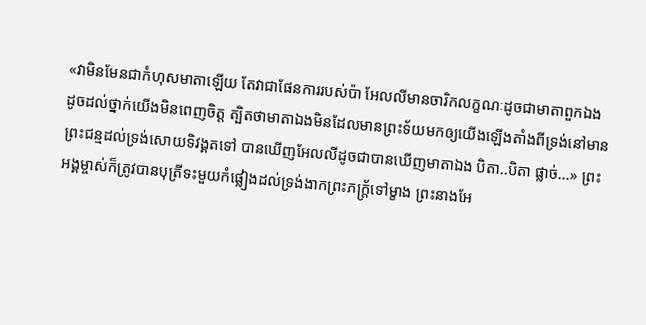«វាមិនមែនជាកំហុសមាតាឡើយ តែវាជាផែនការរបស់ប៉ា អែលលីមានចារិកលក្ខណៈដូចជាមាតាពួកឯង ដូចដល់ថ្នាក់យើងមិនពេញចិត្ត ត្បិតថាមាតាឯងមិនដែលមានព្រះទ័យមកឲ្យយើងឡើងតាំងពីទ្រង់នៅមានព្រះជន្មដល់ទ្រង់សោយទិវង្គតទៅ បានឃើញអែលលីដូចជាបានឃើញមាតាឯង បិតា..បិតា ផ្លាច់...» ព្រះអង្គម្ចាស់ក៏ត្រូវបានបុត្រីទះមួយកំផ្លៀងដល់ទ្រង់ងាកព្រះភក្ត្រ័ទៅម្ខាង ព្រះនាងអែ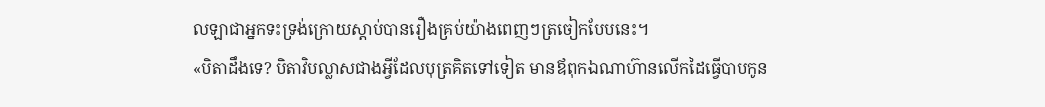លឡាជាអ្នកទះទ្រង់ក្រោយស្ដាប់បានរឿងគ្រប់យ៉ាងពេញៗត្រចៀកបែបនេះ។
«បិតាដឹងទេ? បិតាវិបល្លាសជាងអ្វីដែលបុត្រគិតទៅទៀត មានឪពុកឯណាហ៊ានលើកដៃធ្វើបាបកូន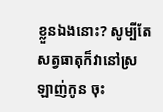ខ្លួនឯងនោះ? សូម្បីតែសត្វធាតុក៏វានៅស្រឡាញ់កូន ចុះ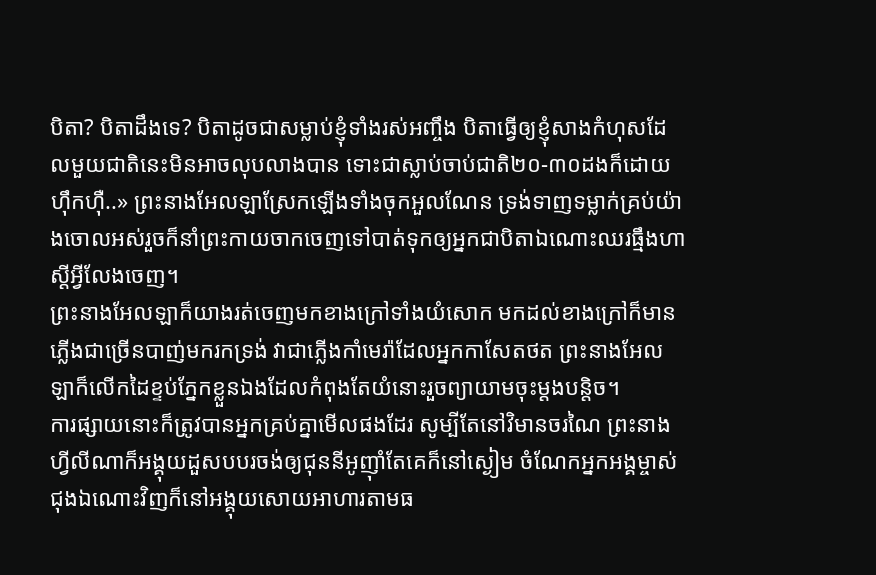បិតា? បិតាដឹងទេ? បិតាដូចជាសម្លាប់ខ្ញុំទាំងរស់អញ្ចឹង បិតាធ្វើឲ្យខ្ញុំសាងកំហុសដែលមួយជាតិនេះមិនអាចលុបលាងបាន ទោះជាស្លាប់ចាប់ជាតិ២០-៣០ដងក៏ដោយ ហ៊ឹកហ៊ឺ..» ព្រះនាងអែលឡាស្រែកឡើងទាំងចុកអួលណែន ទ្រង់ទាញទម្លាក់គ្រប់យ៉ាងចោលអស់រួចក៏នាំព្រះកាយចាកចេញទៅបាត់ទុកឲ្យអ្នកជាបិតាឯណោះឈរធ្មឹងហាស្ដីអ្វីលែងចេញ។
ព្រះនាងអែលឡាក៏យាងរត់ចេញមកខាងក្រៅទាំងយំសោក មកដល់ខាងក្រៅក៏មានភ្លើងជាច្រើនបាញ់មករកទ្រង់ វាជាភ្លើងកាំមេរ៉ាដែលអ្នកកាសែតថត ព្រះនាងអែលឡាក៏លើកដៃខ្ទប់ភ្នែកខ្លួនឯងដែលកំពុងតែយំនោះរួចព្យាយាមចុះម្ដងបន្តិច។
ការផ្សាយនោះក៏ត្រូវបានអ្នកគ្រប់គ្នាមើលផងដែរ សូម្បីតែនៅវិមានចរណៃ ព្រះនាងហ្វីលីណាក៏អង្គុយដួសបបរចង់ឲ្យជុននីអូញ៊ាំតែគេក៏នៅស្ងៀម ចំណែកអ្នកអង្គម្ចាស់ជុងឯណោះវិញក៏នៅអង្គុយសោយអាហារតាមធ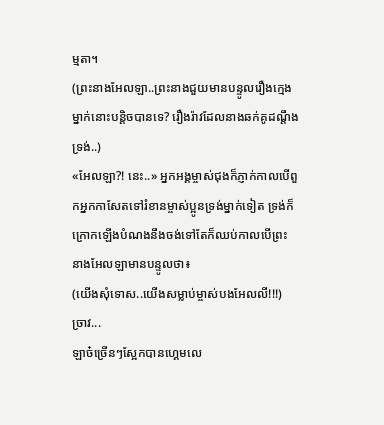ម្មតា។
(ព្រះនាងអែលឡា..ព្រះនាងជួយមានបន្ទូលរឿងក្មេងម្នាក់នោះបន្តិចបានទេ? រឿងរ៉ាវដែលនាងឆក់គូដណ្ដឹងទ្រង់..)
«អែលឡា?! នេះ..» អ្នកអង្គម្ចាស់ជុងក៏ភ្ញាក់កាលបើពួកអ្នកកាសែតទៅរំខានម្ចាស់ប្អូនទ្រង់ម្នាក់ទៀត ទ្រង់ក៏ក្រោកឡើងបំណងនឹងចង់ទៅតែក៏ឈប់កាលបើព្រះនាងអែលឡាមានបន្ទូលថា៖
(យើងសុំទោស..យើងសម្លាប់ម្ចាស់បងអែលលី!!!)
ច្រាវ...
ឡាច៎ច្រើនៗស្អែកបានហ្គេមលេ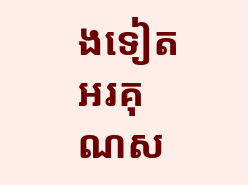ងទៀត អរគុណស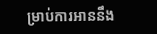ម្រាប់ការអាននឹង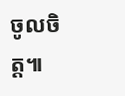ចូលចិត្ត៕